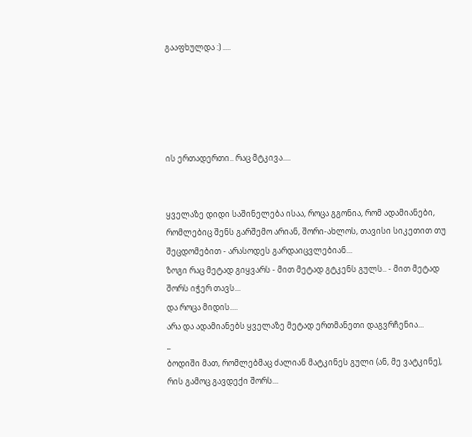გააფხულდა :) ....





ის ერთადერთი.. რაც მტკივა....


ყველაზე დიდი საშინელება ისაა, როცა გგონია, რომ ადამიანები, რომლებიც შენს გარშემო არიან, შორი-ახლოს, თავისი სიკეთით თუ შეცდომებით - არასოდეს გარდაიცვლებიან...
ზოგი რაც მეტად გიყვარს - მით მეტად გტკენს გულს.. - მით მეტად შორს იჭერ თავს...
და როცა მიდის....
არა და ადამიანებს ყველაზე მეტად ერთმანეთი დაგვრჩენია...
_
ბოდიში მათ, რომლებმაც ძალიან მატკინეს გული (ან, მე ვატკინე), რის გამოც გავდექი შორს...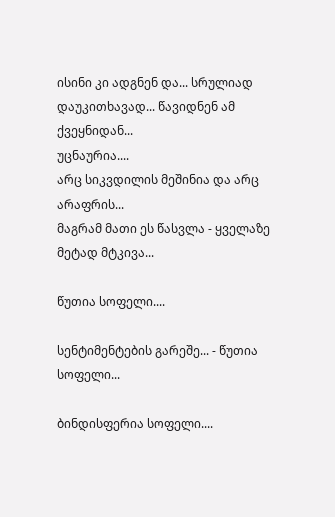ისინი კი ადგნენ და... სრულიად დაუკითხავად... წავიდნენ ამ ქვეყნიდან...
უცნაურია....
არც სიკვდილის მეშინია და არც არაფრის...
მაგრამ მათი ეს წასვლა - ყველაზე მეტად მტკივა...

წუთია სოფელი....

სენტიმენტების გარეშე... - წუთია სოფელი...

ბინდისფერია სოფელი....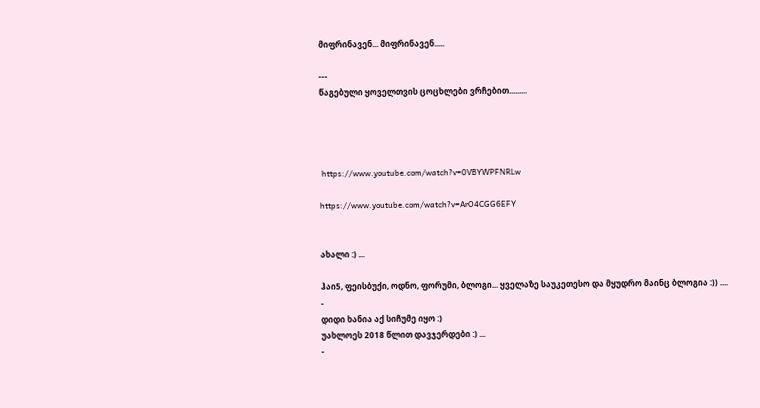მიფრინავენ... მიფრინავენ.....

---
წაგებული ყოველთვის ცოცხლები ვრჩებით.........




 https://www.youtube.com/watch?v=0VBYWPFNRLw

https://www.youtube.com/watch?v=ArO4CGG6EFY


ახალი :) ...

ჰაი5, ფეისბუქი, ოდნო, ფორუმი, ბლოგი... ყველაზე საუკეთესო და მყუდრო მაინც ბლოგია :)) ....
-
დიდი ხანია აქ სიჩუმე იყო :)
უახლოეს 2018 წლით დავჯერდები :) ...
-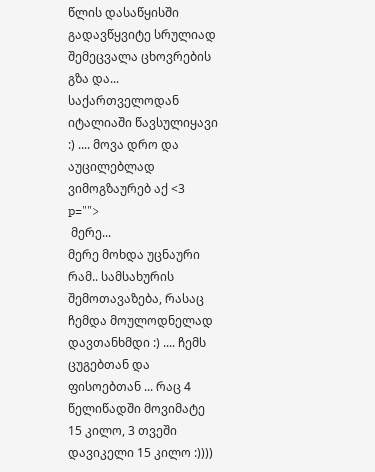წლის დასაწყისში გადავწყვიტე სრულიად შემეცვალა ცხოვრების გზა და... საქართველოდან იტალიაში წავსულიყავი :) .... მოვა დრო და აუცილებლად ვიმოგზაურებ აქ <3 p="">
 მერე...
მერე მოხდა უცნაური რამ.. სამსახურის შემოთავაზება, რასაც ჩემდა მოულოდნელად დავთანხმდი :) .... ჩემს ცუგებთან და ფისოებთან ... რაც 4 წელიწადში მოვიმატე 15 კილო, 3 თვეში დავიკელი 15 კილო :))))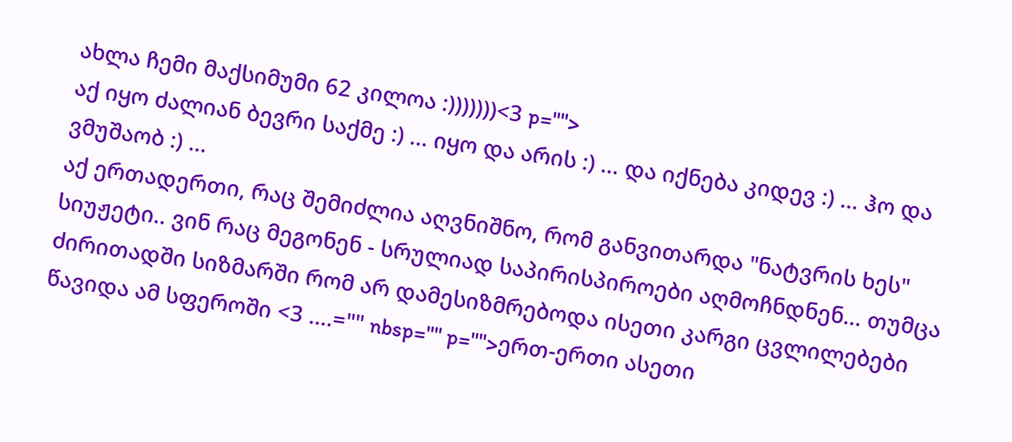ახლა ჩემი მაქსიმუმი 62 კილოა :)))))))<3 p="">
აქ იყო ძალიან ბევრი საქმე :) ... იყო და არის :) ... და იქნება კიდევ :) ... ჰო და ვმუშაობ :) ...
აქ ერთადერთი, რაც შემიძლია აღვნიშნო, რომ განვითარდა "ნატვრის ხეს" სიუჟეტი.. ვინ რაც მეგონენ - სრულიად საპირისპიროები აღმოჩნდნენ... თუმცა ძირითადში სიზმარში რომ არ დამესიზმრებოდა ისეთი კარგი ცვლილებები წავიდა ამ სფეროში <3 ....="" nbsp="" p="">ერთ-ერთი ასეთი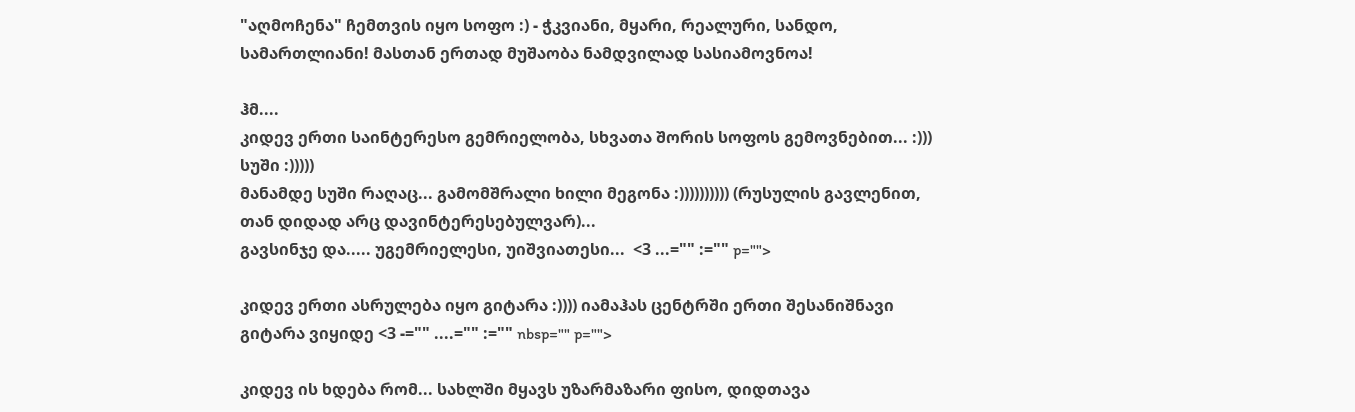"აღმოჩენა" ჩემთვის იყო სოფო :) - ჭკვიანი, მყარი, რეალური, სანდო, სამართლიანი! მასთან ერთად მუშაობა ნამდვილად სასიამოვნოა!

ჰმ....
კიდევ ერთი საინტერესო გემრიელობა, სხვათა შორის სოფოს გემოვნებით... :)))
სუში :)))))
მანამდე სუში რაღაც... გამომშრალი ხილი მეგონა :)))))))))) (რუსულის გავლენით, თან დიდად არც დავინტერესებულვარ)...
გავსინჯე და..... უგემრიელესი, უიშვიათესი...  <3 ...="" :="" p="">

კიდევ ერთი ასრულება იყო გიტარა :)))) იამაჰას ცენტრში ერთი შესანიშნავი გიტარა ვიყიდე <3 -="" ....="" :="" nbsp="" p="">

კიდევ ის ხდება რომ... სახლში მყავს უზარმაზარი ფისო, დიდთავა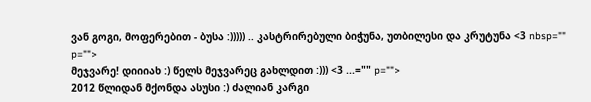ვან გოგი, მოფერებით - ბუსა :))))) .. კასტრირებული ბიჭუნა, უთბილესი და კრუტუნა <3 nbsp="" p="">
მეჯვარე! დიიიახ :) წელს მეჯვარეც გახლდით :))) <3 ...="" p="">
2012 წლიდან მქონდა ასუსი :) ძალიან კარგი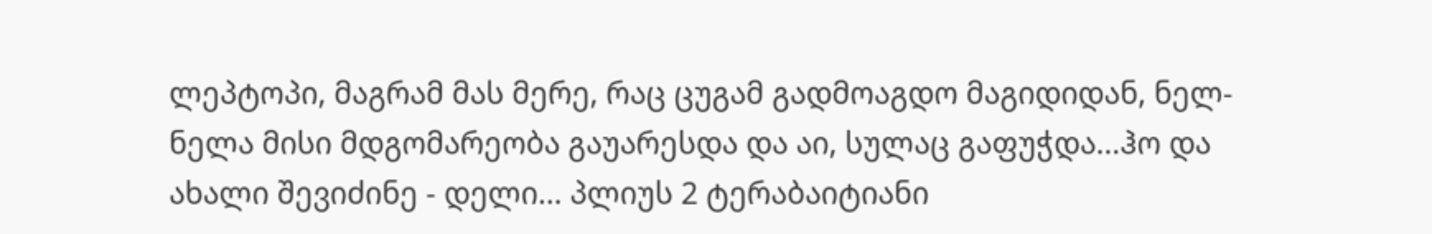ლეპტოპი, მაგრამ მას მერე, რაც ცუგამ გადმოაგდო მაგიდიდან, ნელ-ნელა მისი მდგომარეობა გაუარესდა და აი, სულაც გაფუჭდა...ჰო და ახალი შევიძინე - დელი... პლიუს 2 ტერაბაიტიანი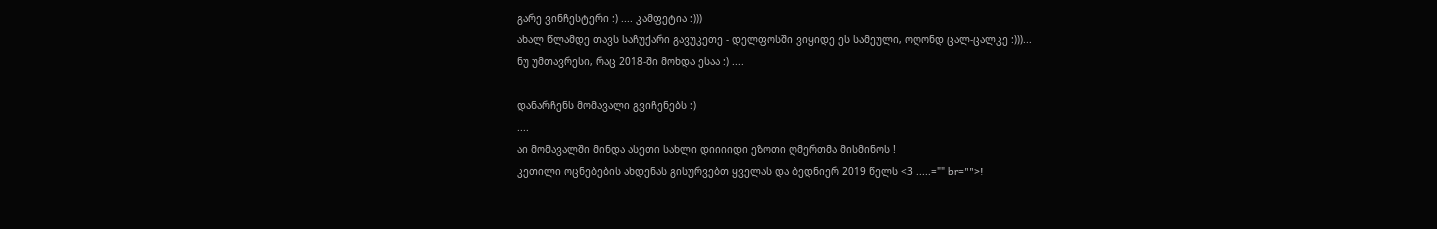გარე ვინჩესტერი :) .... კამფეტია :)))
ახალ წლამდე თავს საჩუქარი გავუკეთე - დელფოსში ვიყიდე ეს სამეული, ოღონდ ცალ-ცალკე :)))...
ნუ უმთავრესი, რაც 2018-ში მოხდა ესაა :) ....

დანარჩენს მომავალი გვიჩენებს :)
....
აი მომავალში მინდა ასეთი სახლი დიიიიდი ეზოთი ღმერთმა მისმინოს !
კეთილი ოცნებების ახდენას გისურვებთ ყველას და ბედნიერ 2019 წელს <3 .....="" br="">!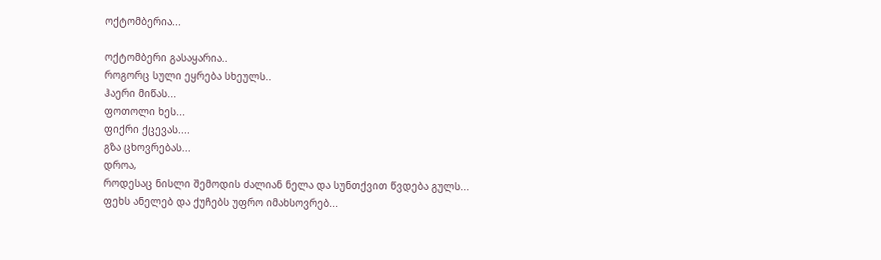ოქტომბერია...

ოქტომბერი გასაყარია..
როგორც სული ეყრება სხეულს..
ჰაერი მიწას...
ფოთოლი ხეს...
ფიქრი ქცევას....
გზა ცხოვრებას...
დროა,
როდესაც ნისლი შემოდის ძალიან ნელა და სუნთქვით წვდება გულს...
ფეხს ანელებ და ქუჩებს უფრო იმახსოვრებ...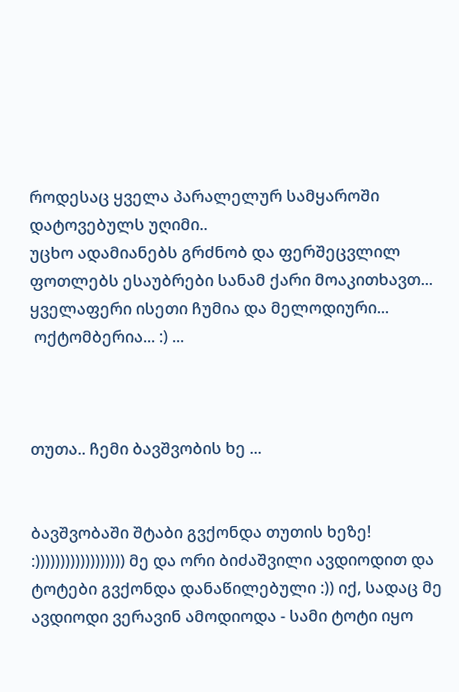როდესაც ყველა პარალელურ სამყაროში დატოვებულს უღიმი..
უცხო ადამიანებს გრძნობ და ფერშეცვლილ ფოთლებს ესაუბრები სანამ ქარი მოაკითხავთ...
ყველაფერი ისეთი ჩუმია და მელოდიური...
 ოქტომბერია... :) ...



თუთა.. ჩემი ბავშვობის ხე ...


ბავშვობაში შტაბი გვქონდა თუთის ხეზე! :)))))))))))))))))) მე და ორი ბიძაშვილი ავდიოდით და ტოტები გვქონდა დანაწილებული :)) იქ, სადაც მე ავდიოდი ვერავინ ამოდიოდა - სამი ტოტი იყო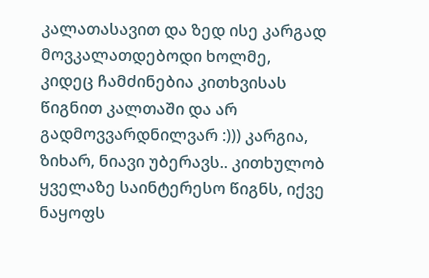კალათასავით და ზედ ისე კარგად მოვკალათდებოდი ხოლმე, კიდეც ჩამძინებია კითხვისას წიგნით კალთაში და არ გადმოვვარდნილვარ :))) კარგია, ზიხარ, ნიავი უბერავს.. კითხულობ ყველაზე საინტერესო წიგნს, იქვე ნაყოფს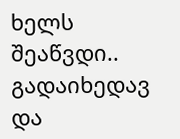ხელს შეაწვდი.. გადაიხედავ და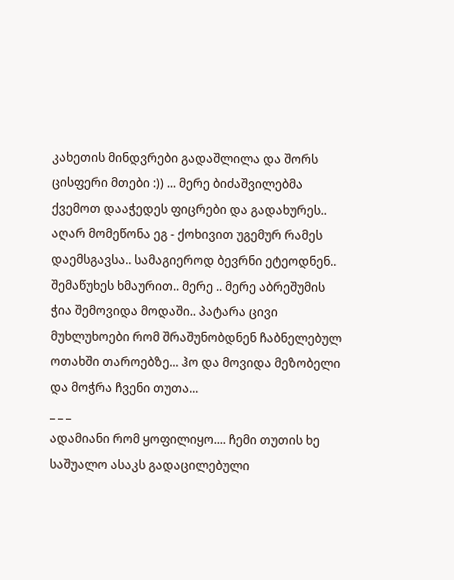კახეთის მინდვრები გადაშლილა და შორს ცისფერი მთები :)) ... მერე ბიძაშვილებმა ქვემოთ დააჭედეს ფიცრები და გადახურეს.. აღარ მომეწონა ეგ - ქოხივით უგემურ რამეს დაემსგავსა.. სამაგიეროდ ბევრნი ეტეოდნენ.. შემაწუხეს ხმაურით.. მერე .. მერე აბრეშუმის ჭია შემოვიდა მოდაში.. პატარა ცივი მუხლუხოები რომ შრაშუნობდნენ ჩაბნელებულ ოთახში თაროებზე... ჰო და მოვიდა მეზობელი და მოჭრა ჩვენი თუთა...
_ _ _
ადამიანი რომ ყოფილიყო.... ჩემი თუთის ხე საშუალო ასაკს გადაცილებული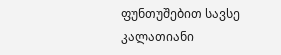ფუნთუშებით სავსე კალათიანი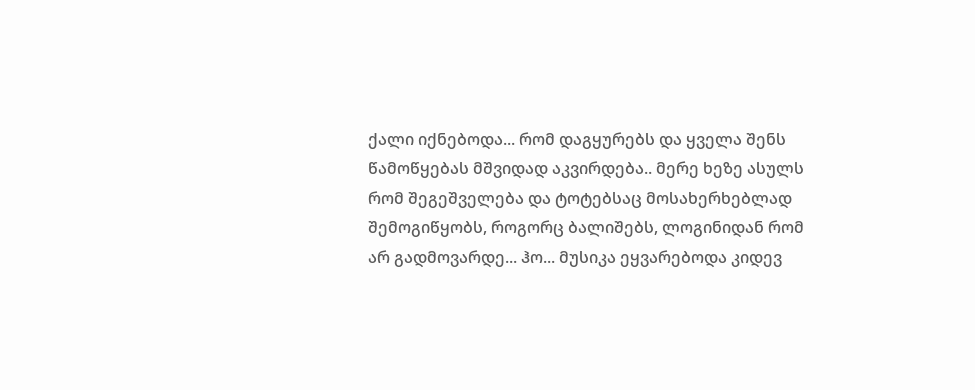ქალი იქნებოდა... რომ დაგყურებს და ყველა შენს წამოწყებას მშვიდად აკვირდება.. მერე ხეზე ასულს რომ შეგეშველება და ტოტებსაც მოსახერხებლად შემოგიწყობს, როგორც ბალიშებს, ლოგინიდან რომ არ გადმოვარდე... ჰო... მუსიკა ეყვარებოდა კიდევ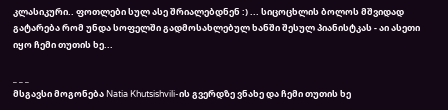კლასიკური.. ფოთლები სულ ასე შრიალებდნენ :) ... სიცოცხლის ბოლოს მშვიდად გატარება რომ უნდა სოფელში გადმოსახლებულ ხანში შესულ პიანისტკას - აი ასეთი იყო ჩემი თუთის ხე...

_ _ _
მსგავსი მოგონება Natia Khutsishvili-ის გვერდზე ვნახე და ჩემი თუთის ხე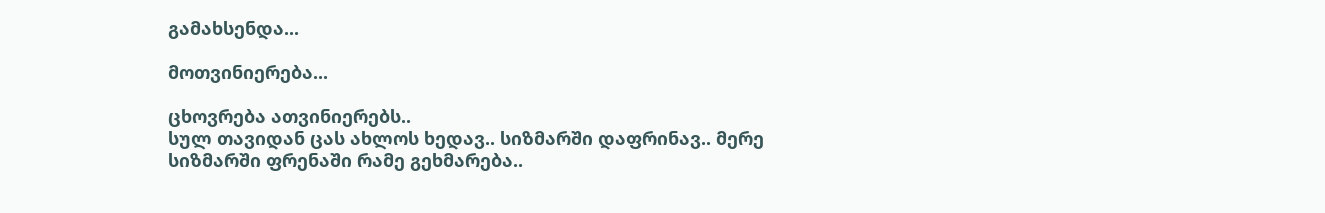გამახსენდა...

მოთვინიერება...

ცხოვრება ათვინიერებს..
სულ თავიდან ცას ახლოს ხედავ.. სიზმარში დაფრინავ.. მერე სიზმარში ფრენაში რამე გეხმარება..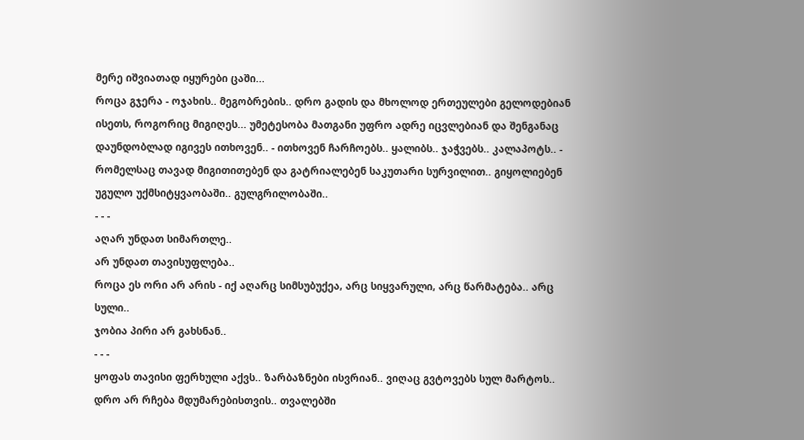მერე იშვიათად იყურები ცაში...
როცა გჯერა - ოჯახის.. მეგობრების.. დრო გადის და მხოლოდ ერთეულები გელოდებიან ისეთს, როგორიც მიგიღეს... უმეტესობა მათგანი უფრო ადრე იცვლებიან და შენგანაც დაუნდობლად იგივეს ითხოვენ.. - ითხოვენ ჩარჩოებს.. ყალიბს.. ჯაჭვებს.. კალაპოტს.. - რომელსაც თავად მიგითითებენ და გატრიალებენ საკუთარი სურვილით.. გიყოლიებენ უგულო უქმსიტყვაობაში.. გულგრილობაში..
- - -
აღარ უნდათ სიმართლე..
არ უნდათ თავისუფლება..
როცა ეს ორი არ არის - იქ აღარც სიმსუბუქეა, არც სიყვარული, არც წარმატება.. არც სული..
ჯობია პირი არ გახსნან..
- - -
ყოფას თავისი ფერხული აქვს.. ზარბაზნები ისვრიან.. ვიღაც გვტოვებს სულ მარტოს.. დრო არ რჩება მდუმარებისთვის.. თვალებში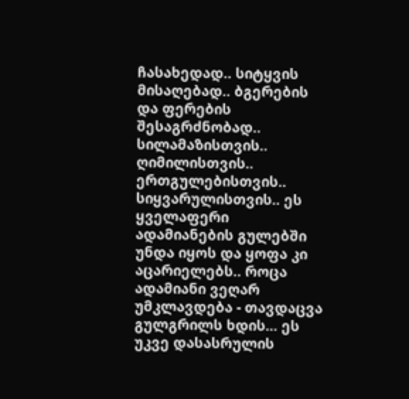ჩასახედად.. სიტყვის მისაღებად.. ბგერების და ფერების შესაგრძნობად.. სილამაზისთვის.. ღიმილისთვის.. ერთგულებისთვის.. სიყვარულისთვის.. ეს ყველაფერი ადამიანების გულებში უნდა იყოს და ყოფა კი აცარიელებს.. როცა ადამიანი ვეღარ უმკლავდება - თავდაცვა გულგრილს ხდის... ეს უკვე დასასრულის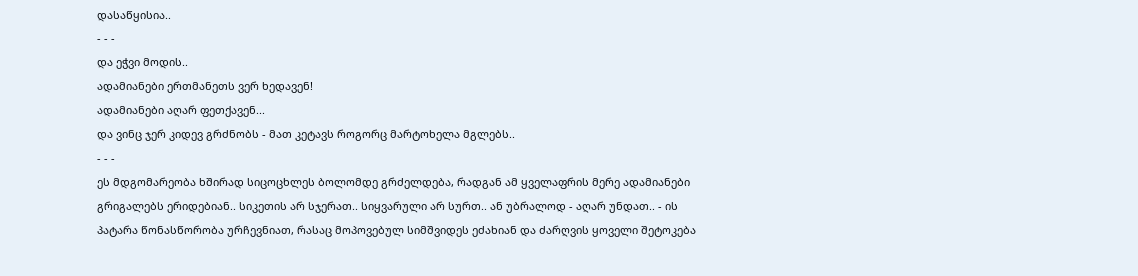დასაწყისია..
- - -
და ეჭვი მოდის..
ადამიანები ერთმანეთს ვერ ხედავენ!
ადამიანები აღარ ფეთქავენ...
და ვინც ჯერ კიდევ გრძნობს - მათ კეტავს როგორც მარტოხელა მგლებს..
- - -
ეს მდგომარეობა ხშირად სიცოცხლეს ბოლომდე გრძელდება, რადგან ამ ყველაფრის მერე ადამიანები გრიგალებს ერიდებიან.. სიკეთის არ სჯერათ.. სიყვარული არ სურთ.. ან უბრალოდ - აღარ უნდათ.. - ის პატარა წონასწორობა ურჩევნიათ, რასაც მოპოვებულ სიმშვიდეს ეძახიან და ძარღვის ყოველი შეტოკება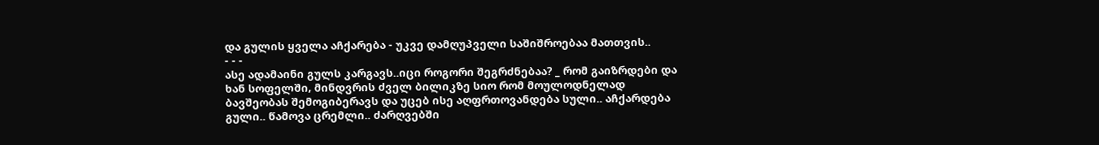და გულის ყველა აჩქარება - უკვე დამღუპველი საშიშროებაა მათთვის..
- - -
ასე ადამაინი გულს კარგავს..იცი როგორი შეგრძნებაა? _ რომ გაიზრდები და ხან სოფელში, მინდვრის ძველ ბილიკზე სიო რომ მოულოდნელად ბავშეობას შემოგიბერავს და უცებ ისე აღფრთოვანდება სული.. აჩქარდება გული.. წამოვა ცრემლი.. ძარღვებში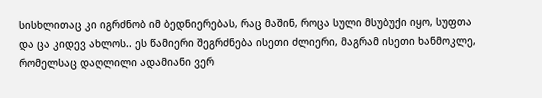სისხლითაც კი იგრძნობ იმ ბედნიერებას, რაც მაშინ, როცა სული მსუბუქი იყო, სუფთა  და ცა კიდევ ახლოს.. ეს წამიერი შეგრძნება ისეთი ძლიერი, მაგრამ ისეთი ხანმოკლე, რომელსაც დაღლილი ადამიანი ვერ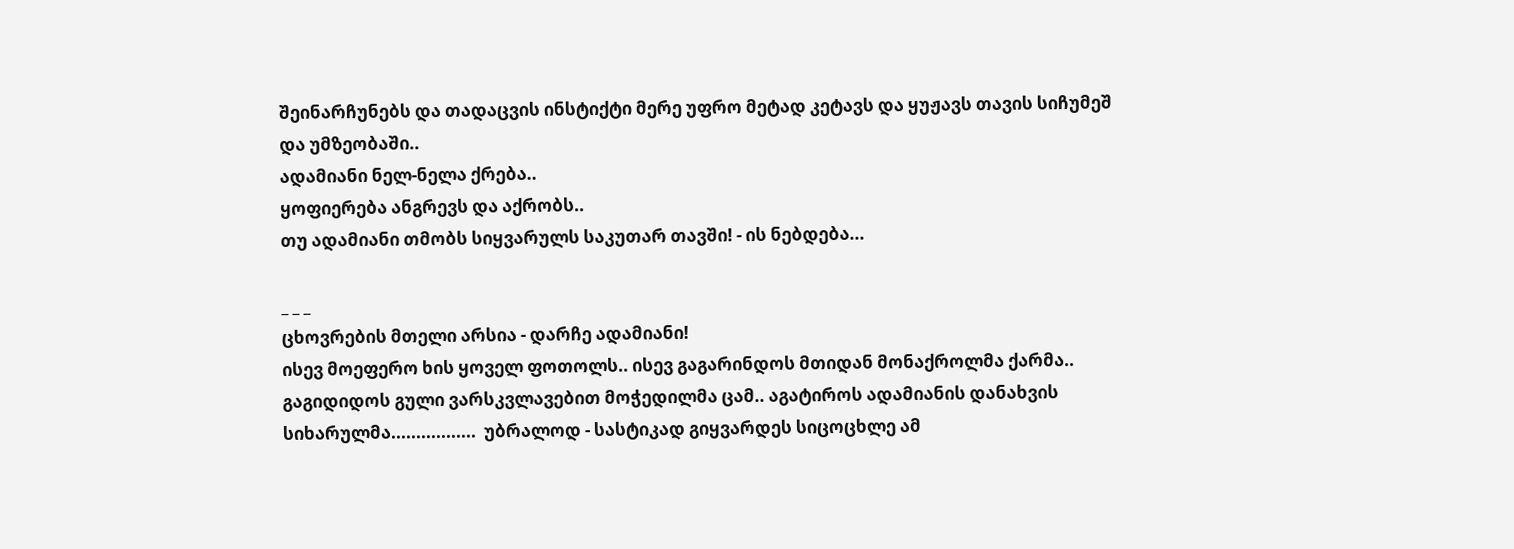შეინარჩუნებს და თადაცვის ინსტიქტი მერე უფრო მეტად კეტავს და ყუჟავს თავის სიჩუმეშ და უმზეობაში..
ადამიანი ნელ-ნელა ქრება..
ყოფიერება ანგრევს და აქრობს..
თუ ადამიანი თმობს სიყვარულს საკუთარ თავში! - ის ნებდება...

_ _ _
ცხოვრების მთელი არსია - დარჩე ადამიანი!
ისევ მოეფერო ხის ყოველ ფოთოლს.. ისევ გაგარინდოს მთიდან მონაქროლმა ქარმა.. გაგიდიდოს გული ვარსკვლავებით მოჭედილმა ცამ.. აგატიროს ადამიანის დანახვის სიხარულმა.................  უბრალოდ - სასტიკად გიყვარდეს სიცოცხლე ამ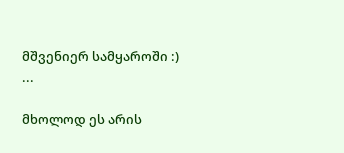მშვენიერ სამყაროში :) ...

მხოლოდ ეს არის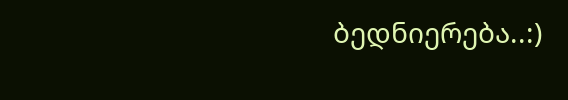ბედნიერება..:)